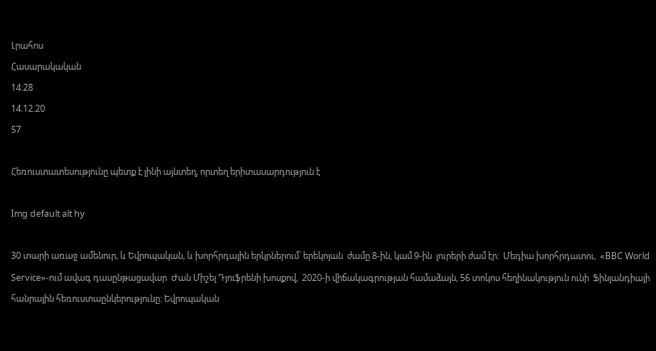Լրահոս
Հասարակական
14:28
14.12.20
57

Հեռուստատեսությունը պետք է լինի այնտեղ, որտեղ երիտասարդություն է

Img default alt hy

30 տարի առաջ ամենուր, և Եվրոպական, և խորհրդային երկրներում՝ երեկոյան  ժամը 8-ին, կամ 9-ին  լուրերի ժամ էր:  Մեդիա խորհրդատու,  «BBC World Service»-ում ավագ դասընթացավար  Ժան Միշել Դյուֆրենի խոսքով,  2020-ի վիճակագրության համաձայն, 56 տոկոս հեղինակություն ունի  Ֆինլանդիայի հանրային հեռուստաընկերությունը: Եվրոպական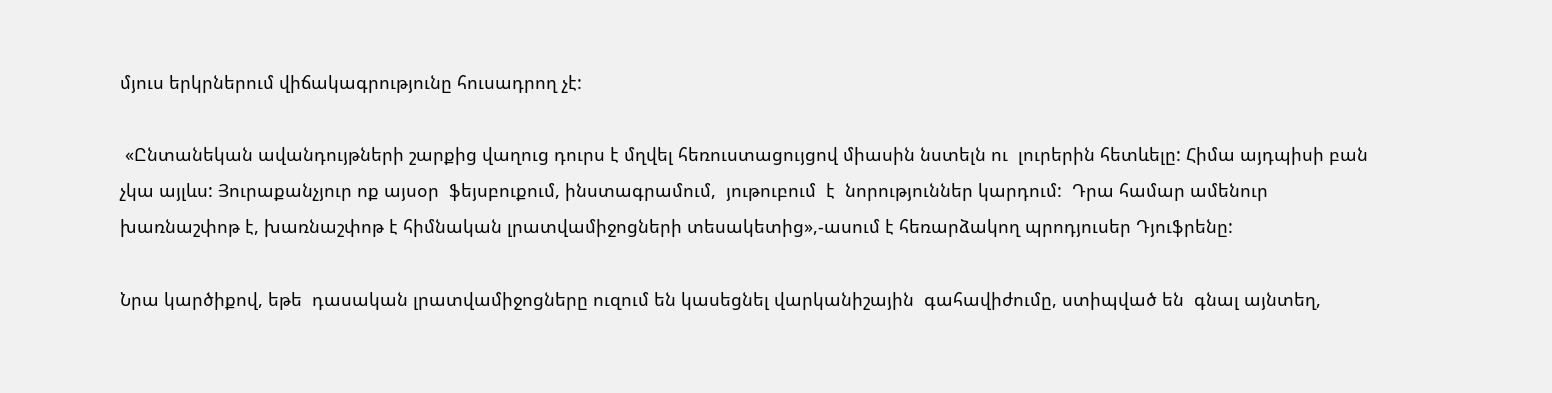մյուս երկրներում վիճակագրությունը հուսադրող չէ:

 «Ընտանեկան ավանդույթների շարքից վաղուց դուրս է մղվել հեռուստացույցով միասին նստելն ու  լուրերին հետևելը: Հիմա այդպիսի բան չկա այլևս: Յուրաքանչյուր ոք այսօր  ֆեյսբուքում, ինստագրամում,  յութուբում  է  նորություններ կարդում:  Դրա համար ամենուր խառնաշփոթ է, խառնաշփոթ է հիմնական լրատվամիջոցների տեսակետից»,-ասում է հեռարձակող պրոդյուսեր Դյուֆրենը:

Նրա կարծիքով, եթե  դասական լրատվամիջոցները ուզում են կասեցնել վարկանիշային  գահավիժումը, ստիպված են  գնալ այնտեղ,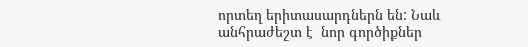որտեղ երիտասարդներն են: Նաև անհրաժեշտ է  նոր գործիքներ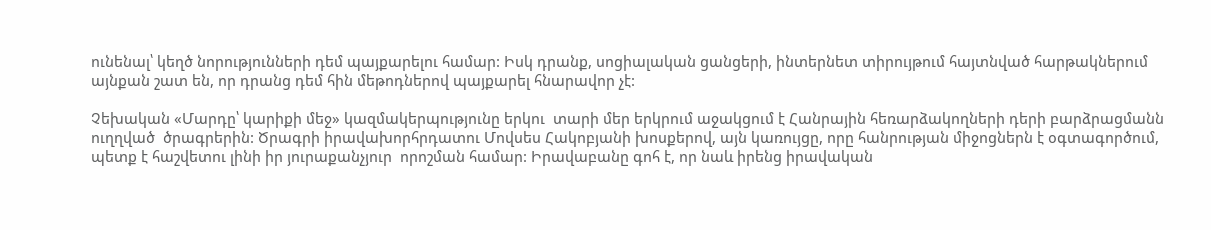ունենալ՝ կեղծ նորությունների դեմ պայքարելու համար: Իսկ դրանք, սոցիալական ցանցերի, ինտերնետ տիրույթում հայտնված հարթակներում այնքան շատ են, որ դրանց դեմ հին մեթոդներով պայքարել հնարավոր չէ:

Չեխական «Մարդը՝ կարիքի մեջ» կազմակերպությունը երկու  տարի մեր երկրում աջակցում է Հանրային հեռարձակողների դերի բարձրացմանն ուղղված  ծրագրերին: Ծրագրի իրավախորհրդատու Մովսես Հակոբյանի խոսքերով, այն կառույցը, որը հանրության միջոցներն է օգտագործում, պետք է հաշվետու լինի իր յուրաքանչյուր  որոշման համար: Իրավաբանը գոհ է, որ նաև իրենց իրավական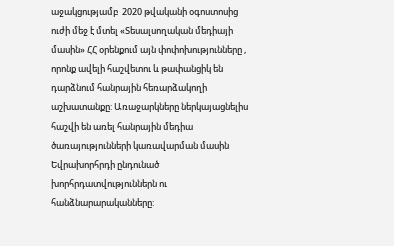աջակցությամբ  2020 թվականի օգոստոսից ուժի մեջ է մտել «Տեսալսողական մեդիայի  մասին» ՀՀ օրենքում այն փոփոխությունները , որոնք ավելի հաշվետու և թափանցիկ են դարձնում հանրային հեռարձակողի աշխատանքը: Առաջարկները ներկայացնելիս  հաշվի են առել հանրային մեդիա ծառայությունների կառավարման մասին Եվրախորհրդի ընդունած խորհրդատվություններն ու հանձնարարականները: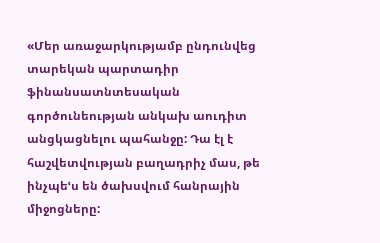«Մեր առաջարկությամբ ընդունվեց  տարեկան պարտադիր ֆինանսատնտեսական գործունեության անկախ աուդիտ անցկացնելու պահանջը: Դա էլ է հաշվետվության բաղադրիչ մաս, թե  ինչպեՙս են ծախսվում հանրային միջոցները: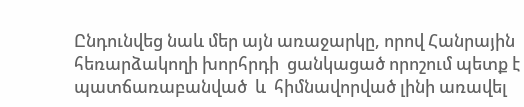Ընդունվեց նաև մեր այն առաջարկը, որով Հանրային հեռարձակողի խորհրդի  ցանկացած որոշում պետք է  պատճառաբանված  և  հիմնավորված լինի առավել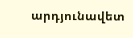արդյունավետ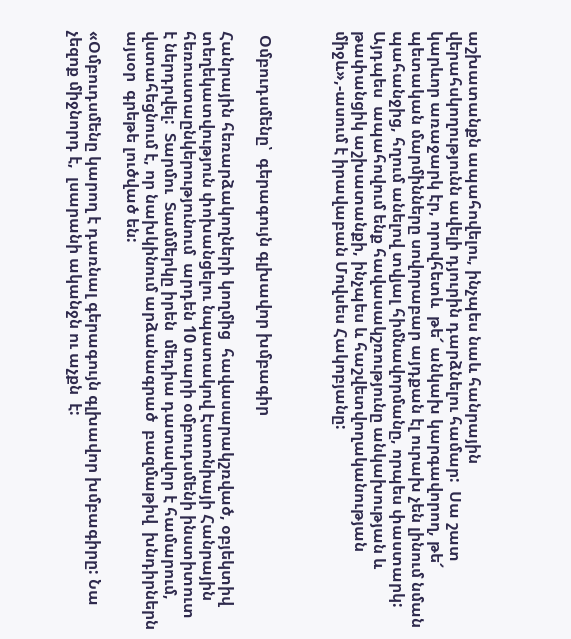աշխատանքն ապահովելու, ինչպես նաև հանրային վերահսկողությունն ավելի դյուրին դարձնելու համար:  Սա շատ կարևոր առաջարկ էր, որովհետև  թե՜ անկախ կարգավորող, թե՜ պետական մարմինները սովորաբար այդքան էլ ուրախ չեն լինում նման պահանջից, հղում անելով տվյալ հիմնավորմանը, որպես փաստարկ:  Այդպես  ապահովում ենք հավասակշռությունը անկախության և թափանցիկ աշխատանքի, ինչպես և հաշվետվողականության միջև»,-ասում է իրավաբան Մովսես Հակոբյանը:



 Օմբուդսմենը՝  գերագույն գլխավոր խմբագիր

Հանրային հեռարձակողների կողմից  հավասարակշռված, օբյեկտիվ  տեղեկատվություն փոխանցելու նպատակով Էստոնիայի Հանրային հեռուստաընկերությունում  արդեն 10 տարի օմբուդսմենի ինստիտուտ է ներդրվել:  Տարմու  Տամմերկը իրեն  մեդիա դատավոր է համարում, վստահեցնում է, որ նախկինում արձանագրած  բազմաթիվ  խնդիրներն այսօր  գրեթե լուծված են:

«Օմբուդսմենը կարող է դառնալ գերագույն գլխավոր խմբագիրը: Նա չեզոք միջնորդ է,  լսարանի ականջն ու աչքն  է: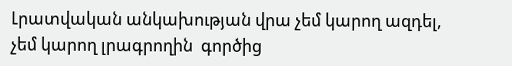Լրատվական անկախության վրա չեմ կարող ազդել,  չեմ կարող լրագրողին  գործից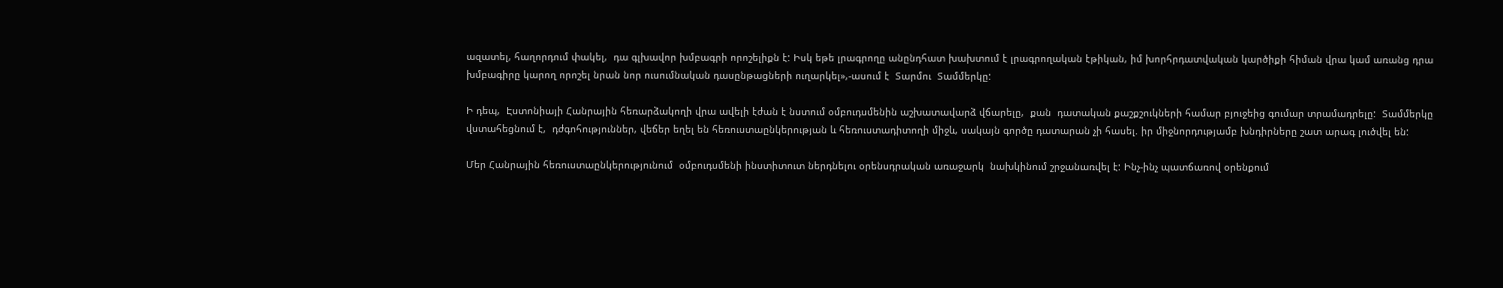ազատել, հաղորդում փակել,  դա գլխավոր խմբագրի որոշելիքն է: Իսկ եթե լրագրողը անընդհատ խախտում է լրագրողական էթիկան, իմ խորհրդատվական կարծիքի հիման վրա կամ առանց դրա խմբագիրը կարող որոշել նրան նոր ուսումնական դասընթացների ուղարկել»,-ասում է  Տարմու  Տամմերկը:

Ի դեպ,  Էստոնիայի Հանրային հեռարձակողի վրա ավելի էժան է նստում օմբուդսմենին աշխատավարձ վճարելը,  քան  դատական քաշքշուկների համար բյուջեից գումար տրամադրելը:  Տամմերկը վստահեցնում է,  դժգոհություններ, վեճեր եղել են հեռուստաընկերության և հեռուստադիտողի միջև, սակայն գործը դատարան չի հասել. իր միջնորդությամբ խնդիրները շատ արագ լուծվել են:

Մեր Հանրային հեռուստաընկերությունում  օմբուդսմենի ինստիտուտ ներդնելու օրենսդրական առաջարկ  նախկինում շրջանառվել է: Ինչ-ինչ պատճառով օրենքում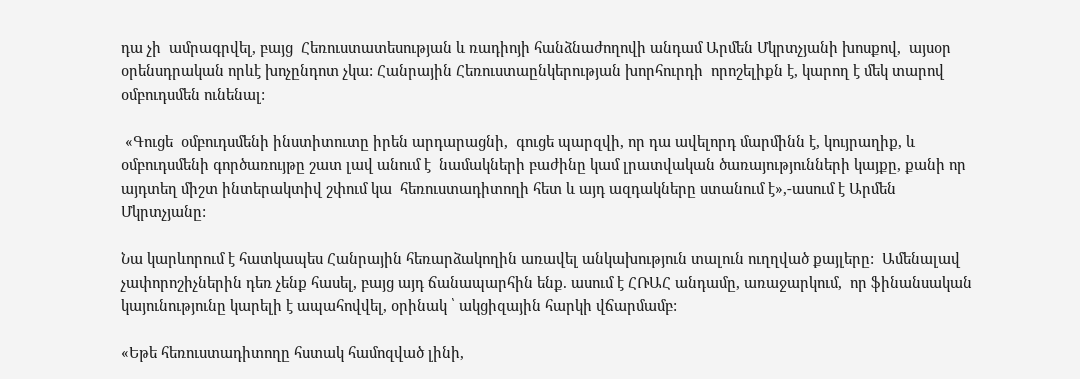դա չի  ամրագրվել, բայց  Հեռուստատեսության և ռադիոյի հանձնաժողովի անդամ Արմեն Մկրտչյանի խոսքով,  այսօր օրենսդրական որևէ խոչընդոտ չկա: Հանրային Հեռուստաընկերության խորհուրդի  որոշելիքն է, կարող է մեկ տարով օմբուդսմեն ունենալ:

 «Գուցե  օմբուդսմենի ինստիտուտը իրեն արդարացնի,  գուցե պարզվի, որ դա ավելորդ մարմինն է, կույրաղիք, և օմբուդսմենի գործառույթը շատ լավ անում է  նամակների բաժինը կամ լրատվական ծառայությունների կայքը, քանի որ այդտեղ միշտ ինտերակտիվ շփում կա  հեռուստադիտողի հետ և այդ ազդակները ստանում է»,-ասում է Արմեն Մկրտչյանը:

Նա կարևորում է հատկապես Հանրային հեռարձակողին առավել անկախություն տալուն ուղղված քայլերը:  Ամենալավ չափորոշիչներին դեռ չենք հասել, բայց այդ ճանապարհին ենք. ասում է ՀՌԱՀ անդամը, առաջարկում,  որ ֆինանսական կայունությունը կարելի է ապահովվել, օրինակ ՝ ակցիզային հարկի վճարմամբ:

«Եթե հեռուստադիտողը հստակ համոզված լինի,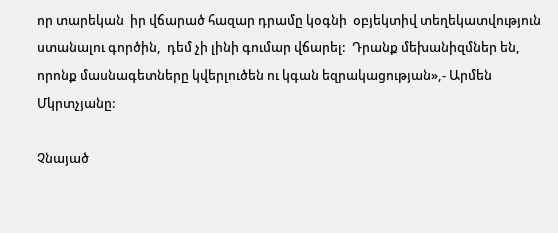որ տարեկան  իր վճարած հազար դրամը կօգնի  օբյեկտիվ տեղեկատվություն ստանալու գործին,  դեմ չի լինի գումար վճարել:  Դրանք մեխանիզմներ են, որոնք մասնագետները կվերլուծեն ու կգան եզրակացության»,- Արմեն Մկրտչյանը:

Չնայած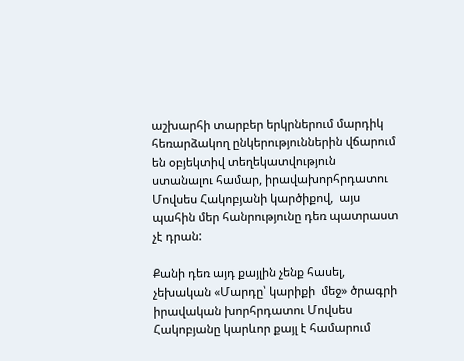աշխարհի տարբեր երկրներում մարդիկ հեռարձակող ընկերություններին վճարում  են օբյեկտիվ տեղեկատվություն  ստանալու համար, իրավախորհրդատու Մովսես Հակոբյանի կարծիքով,  այս պահին մեր հանրությունը դեռ պատրաստ չէ դրան:

Քանի դեռ այդ քայլին չենք հասել, չեխական «Մարդը՝ կարիքի  մեջ» ծրագրի իրավական խորհրդատու Մովսես Հակոբյանը կարևոր քայլ է համարում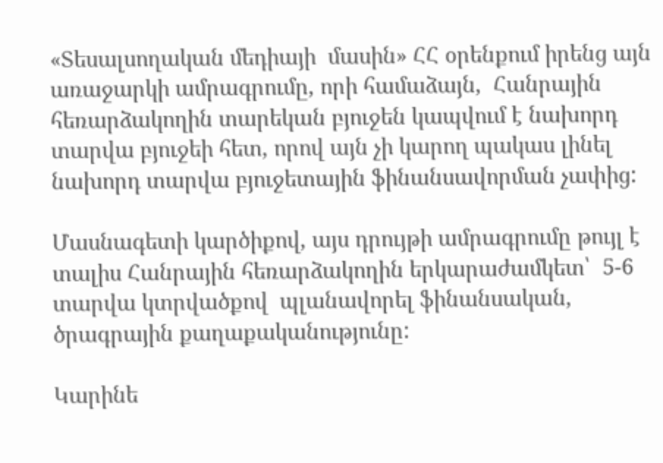«Տեսալսողական մեդիայի  մասին» ՀՀ օրենքում իրենց այն առաջարկի ամրագրումը, որի համաձայն,  Հանրային հեռարձակողին տարեկան բյուջեն կապվում է նախորդ տարվա բյուջեի հետ, որով այն չի կարող պակաս լինել նախորդ տարվա բյուջետային ֆինանսավորման չափից:

Մասնագետի կարծիքով, այս դրույթի ամրագրումը թույլ է տալիս Հանրային հեռարձակողին երկարաժամկետ՝  5-6 տարվա կտրվածքով  պլանավորել ֆինանսական,  ծրագրային քաղաքականությունը:

Կարինե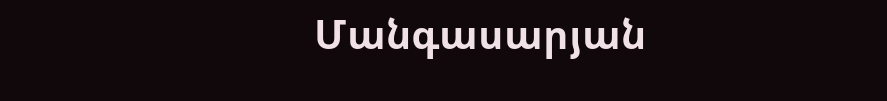Մանգասարյան